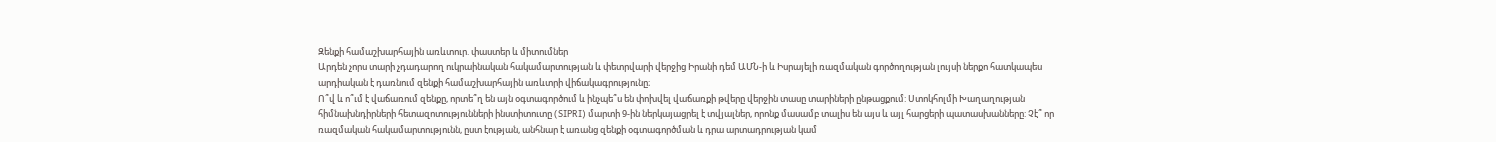Զենքի համաշխարհային առևտուր. փաստեր և միտումներ
Արդեն չորս տարի չդադարող ուկրաինական հակամարտության և փետրվարի վերջից Իրանի դեմ ԱՄՆ-ի և Իսրայելի ռազմական գործողության լույսի ներքո հատկապես արդիական է դառնում զենքի համաշխարհային առևտրի վիճակագրությունը։
Ո՞վ և ո՞ւմ է վաճառում զենքը, որտե՞ղ են այն օգտագործում և ինչպե՞ս են փոխվել վաճառքի թվերը վերջին տասը տարիների ընթացքում: Ստոկհոլմի Խաղաղության հիմնախնդիրների հետազոտությունների ինստիտուտը (SIPRI) մարտի 9-ին ներկայացրել է տվյալներ, որոնք մասամբ տալիս են այս և այլ հարցերի պատասխանները: Չէ՞ որ ռազմական հակամարտությունն, ըստ էության, անհնար է առանց զենքի օգտագործման և դրա արտադրության կամ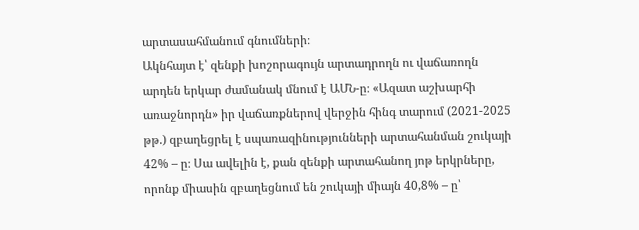արտասահմանում գնումների։
Ակնհայտ է՝ զենքի խոշորագույն արտադրողն ու վաճառողն արդեն երկար ժամանակ մնում է ԱՄՆ-ը։ «Ազատ աշխարհի առաջնորդն» իր վաճառքներով վերջին հինգ տարում (2021-2025 թթ.) զբաղեցրել է սպառազինությունների արտահանման շուկայի 42% – ը։ Սա ավելին է, քան զենքի արտահանող յոթ երկրները, որոնք միասին զբաղեցնում են շուկայի միայն 40,8% – ը՝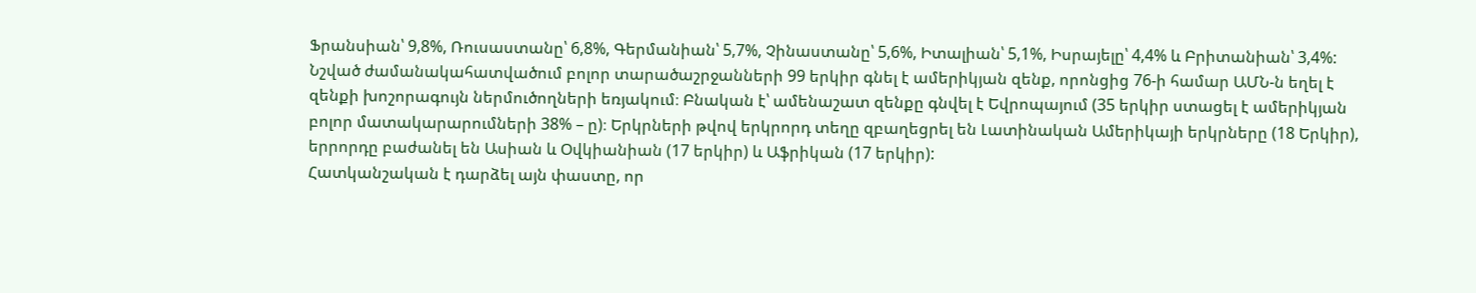Ֆրանսիան՝ 9,8%, Ռուսաստանը՝ 6,8%, Գերմանիան՝ 5,7%, Չինաստանը՝ 5,6%, Իտալիան՝ 5,1%, Իսրայելը՝ 4,4% և Բրիտանիան՝ 3,4%:
Նշված ժամանակահատվածում բոլոր տարածաշրջանների 99 երկիր գնել է ամերիկյան զենք, որոնցից 76-ի համար ԱՄՆ-ն եղել է զենքի խոշորագույն ներմուծողների եռյակում։ Բնական է՝ ամենաշատ զենքը գնվել է Եվրոպայում (35 երկիր ստացել է ամերիկյան բոլոր մատակարարումների 38% – ը)։ Երկրների թվով երկրորդ տեղը զբաղեցրել են Լատինական Ամերիկայի երկրները (18 Երկիր), երրորդը բաժանել են Ասիան և Օվկիանիան (17 երկիր) և Աֆրիկան (17 երկիր):
Հատկանշական է դարձել այն փաստը, որ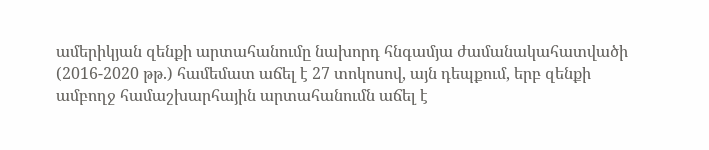ամերիկյան զենքի արտահանումը նախորդ հնգամյա ժամանակահատվածի (2016-2020 թթ.) համեմատ աճել է 27 տոկոսով, այն դեպքում, երբ զենքի ամբողջ համաշխարհային արտահանումն աճել է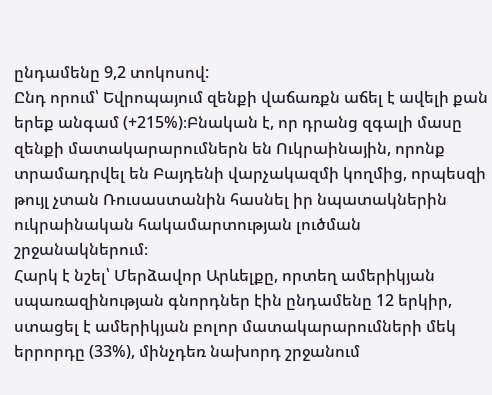ընդամենը 9,2 տոկոսով:
Ընդ որում՝ Եվրոպայում զենքի վաճառքն աճել է ավելի քան երեք անգամ (+215%)։Բնական է, որ դրանց զգալի մասը զենքի մատակարարումներն են Ուկրաինային, որոնք տրամադրվել են Բայդենի վարչակազմի կողմից, որպեսզի թույլ չտան Ռուսաստանին հասնել իր նպատակներին ուկրաինական հակամարտության լուծման շրջանակներում։
Հարկ է նշել՝ Մերձավոր Արևելքը, որտեղ ամերիկյան սպառազինության գնորդներ էին ընդամենը 12 երկիր, ստացել է ամերիկյան բոլոր մատակարարումների մեկ երրորդը (33%), մինչդեռ նախորդ շրջանում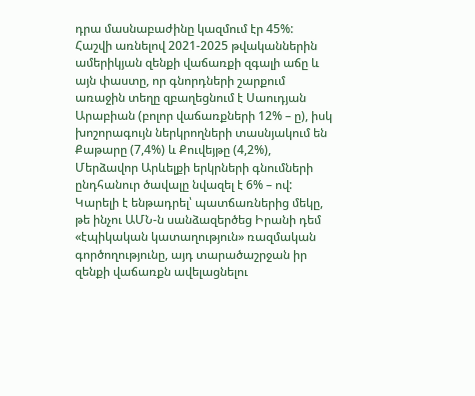դրա մասնաբաժինը կազմում էր 45%: Հաշվի առնելով 2021-2025 թվականներին ամերիկյան զենքի վաճառքի զգալի աճը և այն փաստը, որ գնորդների շարքում առաջին տեղը զբաղեցնում է Սաուդյան Արաբիան (բոլոր վաճառքների 12% – ը), իսկ խոշորագույն ներկրողների տասնյակում են Քաթարը (7,4%) և Քուվեյթը (4,2%), Մերձավոր Արևելքի երկրների գնումների ընդհանուր ծավալը նվազել է 6% – ով:
Կարելի է ենթադրել՝ պատճառներից մեկը, թե ինչու ԱՄՆ-ն սանձազերծեց Իրանի դեմ «էպիկական կատաղություն» ռազմական գործողությունը, այդ տարածաշրջան իր զենքի վաճառքն ավելացնելու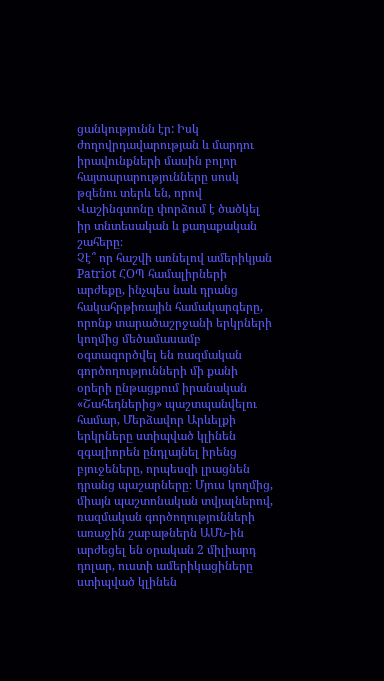ցանկությունն էր: Իսկ ժողովրդավարության և մարդու իրավունքների մասին բոլոր հայտարարությունները սոսկ թզենու տերև են, որով Վաշինգտոնը փորձում է ծածկել իր տնտեսական և քաղաքական շահերը։
Չէ՞ որ հաշվի առնելով ամերիկյան Patriot ՀՕՊ համալիրների արժեքը, ինչպես նաև դրանց հակահրթիռային համակարգերը, որոնք տարածաշրջանի երկրների կողմից մեծամասամբ օգտագործվել են ռազմական գործողությունների մի քանի օրերի ընթացքում իրանական «Շահեդներից» պաշտպանվելու համար, Մերձավոր Արևելքի երկրները ստիպված կլինեն զգալիորեն ընդլայնել իրենց բյուջեները, որպեսզի լրացնեն դրանց պաշարները։ Մյուս կողմից, միայն պաշտոնական տվյալներով, ռազմական գործողությունների առաջին շաբաթներն ԱՄՆ-ին արժեցել են օրական 2 միլիարդ դոլար, ուստի ամերիկացիները ստիպված կլինեն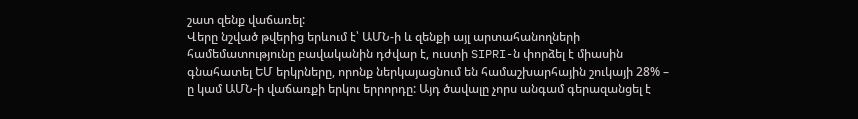շատ զենք վաճառել:
Վերը նշված թվերից երևում է՝ ԱՄՆ-ի և զենքի այլ արտահանողների համեմատությունը բավականին դժվար է, ուստի SIPRI-ն փորձել է միասին գնահատել ԵՄ երկրները, որոնք ներկայացնում են համաշխարհային շուկայի 28% – ը կամ ԱՄՆ-ի վաճառքի երկու երրորդը: Այդ ծավալը չորս անգամ գերազանցել է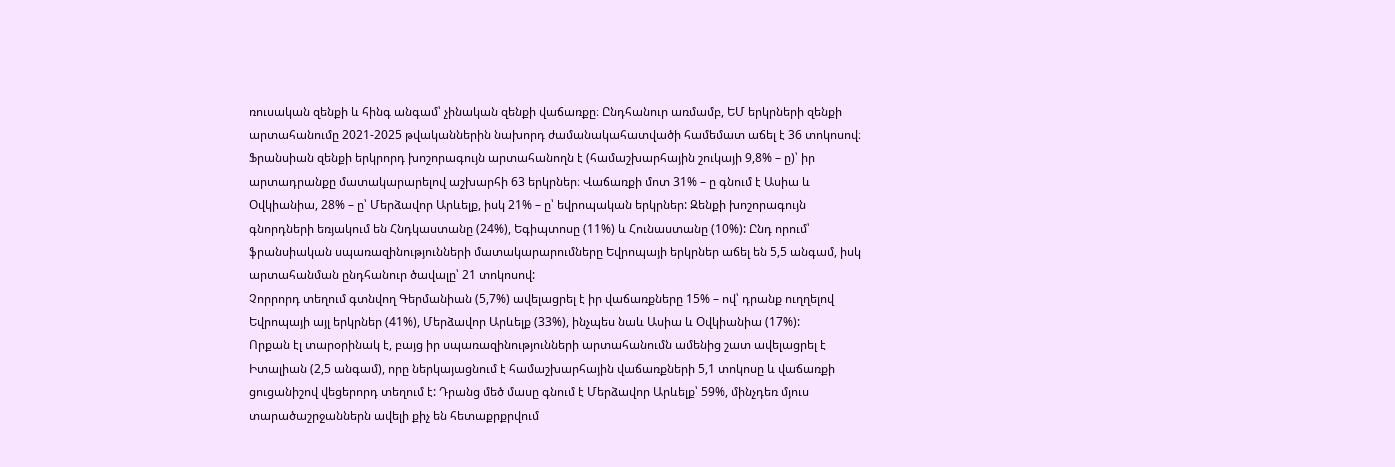ռուսական զենքի և հինգ անգամ՝ չինական զենքի վաճառքը։ Ընդհանուր առմամբ, ԵՄ երկրների զենքի արտահանումը 2021-2025 թվականներին նախորդ ժամանակահատվածի համեմատ աճել է 36 տոկոսով։
Ֆրանսիան զենքի երկրորդ խոշորագույն արտահանողն է (համաշխարհային շուկայի 9,8% – ը)՝ իր արտադրանքը մատակարարելով աշխարհի 63 երկրներ։ Վաճառքի մոտ 31% – ը գնում է Ասիա և Օվկիանիա, 28% – ը՝ Մերձավոր Արևելք, իսկ 21% – ը՝ եվրոպական երկրներ: Զենքի խոշորագույն գնորդների եռյակում են Հնդկաստանը (24%), Եգիպտոսը (11%) և Հունաստանը (10%): Ընդ որում՝ ֆրանսիական սպառազինությունների մատակարարումները Եվրոպայի երկրներ աճել են 5,5 անգամ, իսկ արտահանման ընդհանուր ծավալը՝ 21 տոկոսով:
Չորրորդ տեղում գտնվող Գերմանիան (5,7%) ավելացրել է իր վաճառքները 15% – ով՝ դրանք ուղղելով Եվրոպայի այլ երկրներ (41%), Մերձավոր Արևելք (33%), ինչպես նաև Ասիա և Օվկիանիա (17%):
Որքան էլ տարօրինակ է, բայց իր սպառազինությունների արտահանումն ամենից շատ ավելացրել է Իտալիան (2,5 անգամ), որը ներկայացնում է համաշխարհային վաճառքների 5,1 տոկոսը և վաճառքի ցուցանիշով վեցերորդ տեղում է: Դրանց մեծ մասը գնում է Մերձավոր Արևելք՝ 59%, մինչդեռ մյուս տարածաշրջաններն ավելի քիչ են հետաքրքրվում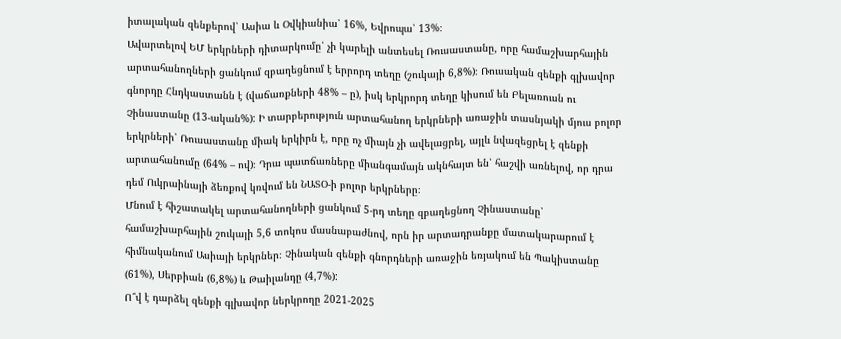իտալական զենքերով՝ Ասիա և Օվկիանիա՝ 16%, Եվրոպա՝ 13%։
Ավարտելով ԵՄ երկրների դիտարկումը՝ չի կարելի անտեսել Ռուսաստանը, որը համաշխարհային արտահանողների ցանկում զբաղեցնում է երրորդ տեղը (շուկայի 6,8%)։ Ռուսական զենքի գլխավոր գնորդը Հնդկաստանն է (վաճառքների 48% – ը), իսկ երկրորդ տեղը կիսում են Բելառուսն ու Չինաստանը (13-ական%): Ի տարբերություն արտահանող երկրների առաջին տասնյակի մյուս բոլոր երկրների՝ Ռուսաստանը միակ երկիրն է, որը ոչ միայն չի ավելացրել, այլև նվազեցրել է զենքի արտահանումը (64% – ով)։ Դրա պատճառները միանգամայն ակնհայտ են՝ հաշվի առնելով, որ դրա դեմ Ուկրաինայի ձեռքով կռվում են ՆԱՏՕ-ի բոլոր երկրները։
Մնում է հիշատակել արտահանողների ցանկում 5-րդ տեղը զբաղեցնող Չինաստանը՝ համաշխարհային շուկայի 5,6 տոկոս մասնաբաժնով, որն իր արտադրանքը մատակարարում է հիմնականում Ասիայի երկրներ։ Չինական զենքի գնորդների առաջին եռյակում են Պակիստանը (61%), Սերբիան (6,8%) և Թաիլանդը (4,7%):
Ո՞վ է դարձել զենքի գլխավոր ներկրողը 2021-2025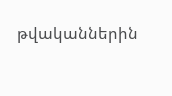թվականներին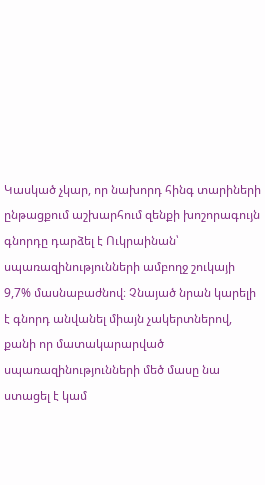Կասկած չկար, որ նախորդ հինգ տարիների ընթացքում աշխարհում զենքի խոշորագույն գնորդը դարձել է Ուկրաինան՝ սպառազինությունների ամբողջ շուկայի 9,7% մասնաբաժնով։ Չնայած նրան կարելի է գնորդ անվանել միայն չակերտներով, քանի որ մատակարարված սպառազինությունների մեծ մասը նա ստացել է կամ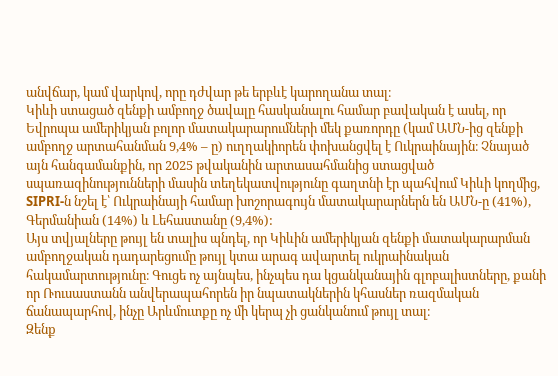անվճար, կամ վարկով, որը դժվար թե երբևէ կարողանա տալ։
Կիևի ստացած զենքի ամբողջ ծավալը հասկանալու համար բավական է ասել, որ Եվրոպա ամերիկյան բոլոր մատակարարումների մեկ քառորդը (կամ ԱՄՆ-ից զենքի ամբողջ արտահանման 9,4% – ը) ուղղակիորեն փոխանցվել է Ուկրաինային։ Չնայած այն հանգամանքին, որ 2025 թվականին արտասահմանից ստացված սպառազինությունների մասին տեղեկատվությունը գաղտնի էր պահվում Կիևի կողմից, SIPRI-ն նշել է՝ Ուկրաինայի համար խոշորագույն մատակարարներն են ԱՄՆ-ը (41%), Գերմանիան (14%) և Լեհաստանը (9,4%):
Այս տվյալները թույլ են տալիս պնդել, որ Կիևին ամերիկյան զենքի մատակարարման ամբողջական դադարեցումը թույլ կտա արագ ավարտել ուկրաինական հակամարտությունը։ Գուցե ոչ այնպես, ինչպես դա կցանկանային գլոբալիստները, քանի որ Ռուսաստանն անվերապահորեն իր նպատակներին կհասներ ռազմական ճանապարհով, ինչը Արևմուտքը ոչ մի կերպ չի ցանկանում թույլ տալ։
Զենք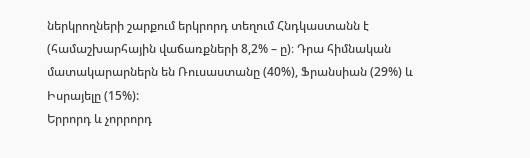ներկրողների շարքում երկրորդ տեղում Հնդկաստանն է (համաշխարհային վաճառքների 8,2% – ը)։ Դրա հիմնական մատակարարներն են Ռուսաստանը (40%), Ֆրանսիան (29%) և Իսրայելը (15%):
Երրորդ և չորրորդ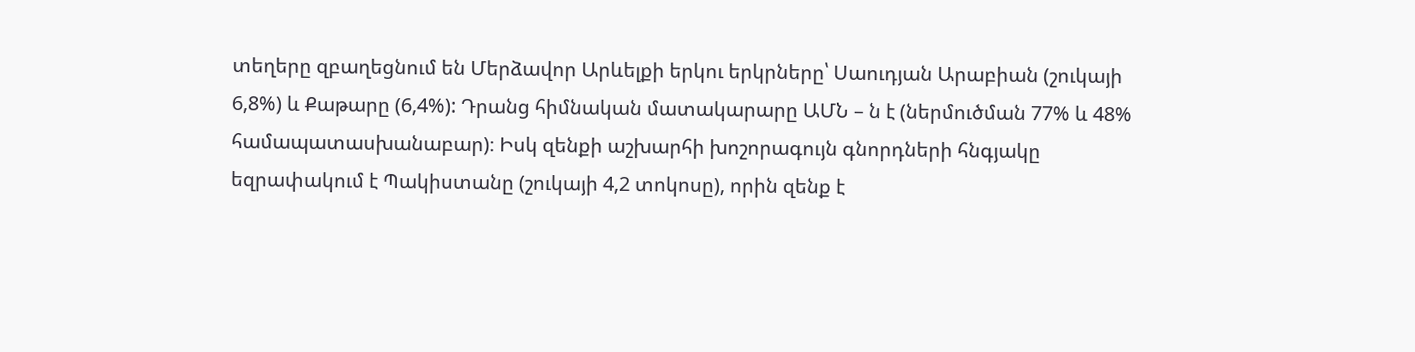տեղերը զբաղեցնում են Մերձավոր Արևելքի երկու երկրները՝ Սաուդյան Արաբիան (շուկայի 6,8%) և Քաթարը (6,4%): Դրանց հիմնական մատակարարը ԱՄՆ – ն է (ներմուծման 77% և 48% համապատասխանաբար)։ Իսկ զենքի աշխարհի խոշորագույն գնորդների հնգյակը եզրափակում է Պակիստանը (շուկայի 4,2 տոկոսը), որին զենք է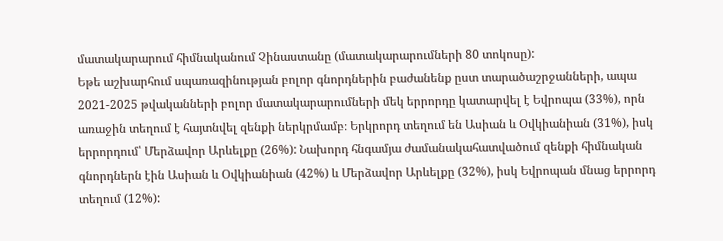մատակարարում հիմնականում Չինաստանը (մատակարարումների 80 տոկոսը):
Եթե աշխարհում սպառազինության բոլոր գնորդներին բաժանենք ըստ տարածաշրջանների, ապա 2021-2025 թվականների բոլոր մատակարարումների մեկ երրորդը կատարվել է Եվրոպա (33%), որն առաջին տեղում է հայտնվել զենքի ներկրմամբ։ Երկրորդ տեղում են Ասիան և Օվկիանիան (31%), իսկ երրորդում՝ Մերձավոր Արևելքը (26%): Նախորդ հնգամյա ժամանակահատվածում զենքի հիմնական գնորդներն էին Ասիան և Օվկիանիան (42%) և Մերձավոր Արևելքը (32%), իսկ Եվրոպան մնաց երրորդ տեղում (12%):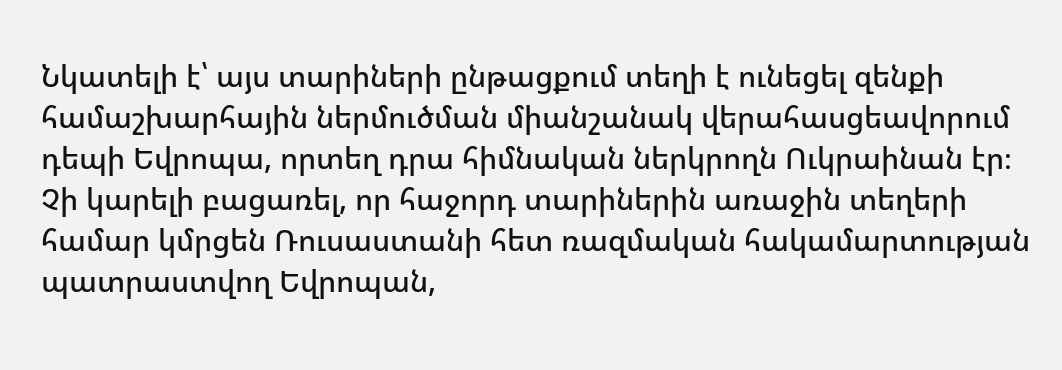Նկատելի է՝ այս տարիների ընթացքում տեղի է ունեցել զենքի համաշխարհային ներմուծման միանշանակ վերահասցեավորում դեպի Եվրոպա, որտեղ դրա հիմնական ներկրողն Ուկրաինան էր։ Չի կարելի բացառել, որ հաջորդ տարիներին առաջին տեղերի համար կմրցեն Ռուսաստանի հետ ռազմական հակամարտության պատրաստվող Եվրոպան,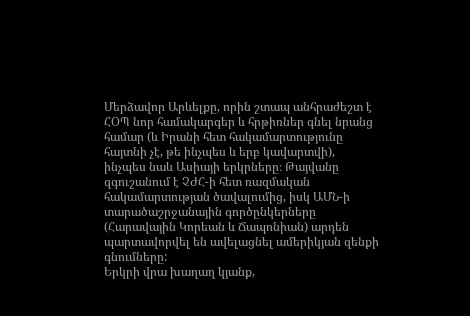Մերձավոր Արևելքը, որին շտապ անհրաժեշտ է ՀՕՊ նոր համակարգեր և հրթիռներ գնել նրանց համար (և Իրանի հետ հակամարտությունը հայտնի չէ, թե ինչպես և երբ կավարտվի), ինչպես նաև Ասիայի երկրները։ Թայվանը զգուշանում է ՉԺՀ-ի հետ ռազմական հակամարտության ծավալումից, իսկ ԱՄՆ-ի տարածաշրջանային գործընկերները (Հարավային Կորեան և Ճապոնիան) արդեն պարտավորվել են ավելացնել ամերիկյան զենքի գնումները:
Երկրի վրա խաղաղ կյանք,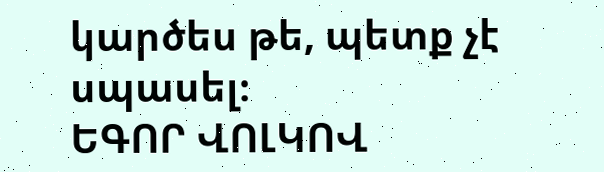կարծես թե, պետք չէ սպասել։
ԵԳՈՐ ՎՈԼԿՈՎ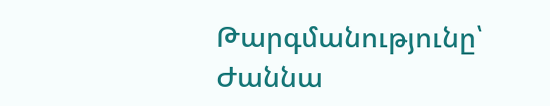Թարգմանությունը՝ Ժաննա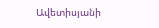Ավետիսյանի